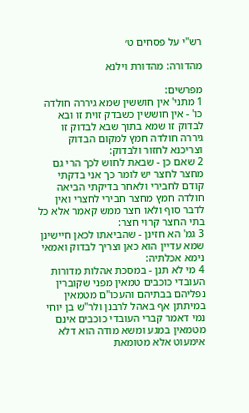רש"י על פסחים ט׳

מהדורה: מהדורת וילנא

מפרשים:
1 מתני' אין חוששין שמא גיררה חולדה כו' - אין חוששין כשבדק זוית זו ובא לבדוק זו שמא בתוך שבא לבדוק זו גיררה חולדה חמץ למקום הבדוק וצריכנא לחזור ולבדוק:
2 שאם כן - שבאת לחוש לכך הרי גם מחצר לחצר יש לומר כך אני בדקתי קודם לחבירי ולאחר בדיקתי הביאה חולדה חמץ מחצר חבירי לחצרי ואין לדבר סוף ולאו חצר ממש קאמר אלא כל בתי החצר קרוי חצר:
3 גמ' הא חזינן - שהביאתו לכאן חיישינן שמא עדיין הוא כאן וצריך לבדוק ואמאי נימא אכלתיה:
4 מי לא תנן - במסכת אהלות מדורות העובדי כוכבים טמאין מפני שקוברין נפליהם בבתיהם והעכו"ם מטמאין במיתתן אף באהל לרבנן ולר"ש בן יוחי נמי דאמר קברי העובדי כוכבים אינם מטמאין במגע ומשא מודה הוא דלא אימעוט אלא מטומאת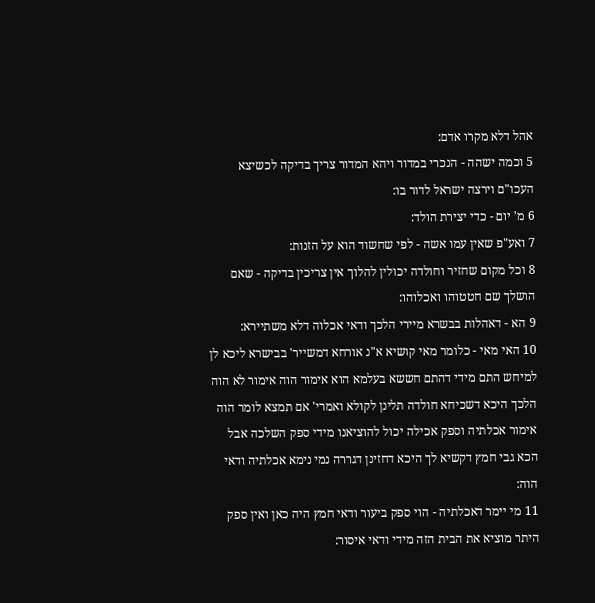אהל דלא מקרו אדם:
5 וכמה ישהה - הנכרי במדור ויהא המדור צריך בדיקה לכשיצא העכו"ם וירצה ישראל לדור בו:
6 מ' יום - כדי יצירת הולד:
7 ואע"פ שאין עמו אשה - לפי שחשוד הוא על הזנות:
8 וכל מקום שחזיר וחולדה יכולין להלוך אין צריכין בדיקה - שאם הושלך שם חטטוהו ואכלוהו:
9 הא - דאהלות בבשרא מיירי הלכך ודאי אכלוה דלא משתיירא:
10 האי מאי - כלומר מאי קושיא א"נ אורחא דמשייר' בבישרא ליכא לן למיחש התם מידי דהתם חששא בעלמא הוא אימור הוה אימור לא הוה הלכך היכא דשכיחא חולדה תלינן לקולא ואמרי' אם תמצא לומר הוה אימור אכלתיה וספק אכילה יכול להוציאנו מידי ספק השלכה אבל הכא גבי חמץ דקשיא לך היכא דחזינן דגררה נמי נימא אכלתיה ודאי הוה:
11 מי יימר דאכלתיה - הוי ספק ביעור ודאי חמץ היה כאן ואין ספק היתר מוציא את הבית הזה מידי ודאי איסור: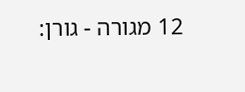12 מגורה - גורן: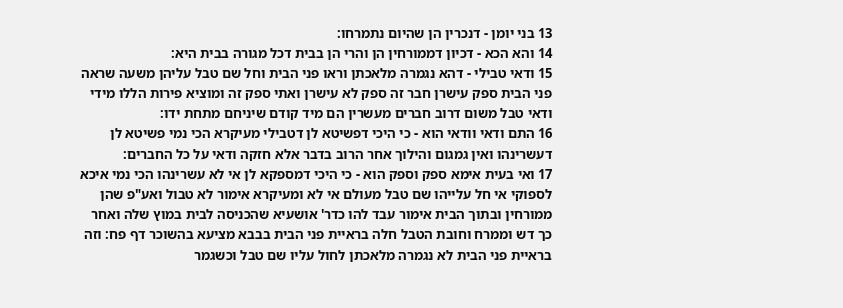13 בני יומן - דנכרין הן שהיום נתמרחו:
14 והא הכא - דכיון דממורחין הן והרי הן בבית דכל מגורה בבית היא:
15 ודאי טבילי - דהא נגמרה מלאכתן וראו פני הבית וחל שם טבל עליהן משעה שראה פני הבית ספק עישרן חבר זה ספק לא עישרן ואתי ספק זה ומוציא פירות הללו מידי ודאי טבל משום דרוב חברים מעשרין הם מיד קודם שיניחם מתחת ידו:
16 התם ודאי וודאי הוא - כי היכי דפשיטא לן דטבילי מעיקרא הכי נמי פשיטא לן דעשרינהו ואין גמגום והילוך אחר הרוב בדבר אלא חזקה ודאי על כל החברים:
17 ואי בעית אימא ספק וספק הוא - כי היכי דמספקא לן אי לא עשרינהו הכי נמי איכא לספוקי אי חל עלייהו שם טבל מעולם אי לא ומעיקרא אימור לא טבול ואע"פ שהן ממורחין ובתוך הבית אימור עבד להו כדר' אושעיא שהכניסה לבית במוץ שלה ואחר כך דש וממרח וחובת הטבל חלה בראיית פני הבית בבבא מציעא בהשוכר דף פח: וזה בראיית פני הבית לא נגמרה מלאכתן לחול עליו שם טבל וכשגמר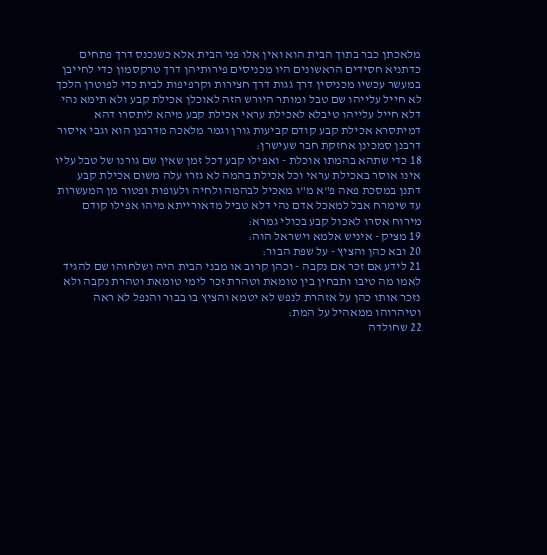מלאכתן כבר בתוך הבית הוא ואין אלו פני הבית אלא כשנכנס דרך פתחים כדתניא חסידים הראשונים היו מכניסים פירותיהן דרך טרקסמון כדי לחייבן במעשר עכשיו מכניסין דרך גגות דרך חצירות וקרפיפות לבית כדי לפוטרן הלכך לא חייל עלייהו שם טבל ומותר היורש הזה לאוכלן אכילת קבע ולא תימא נהי דלא חייל עלייהו טיבלא לאכילת עראי אכילת קבע מיהא ליתסרו דהא דמיתסרא אכילת קבע קודם קביעות גורן וגמר מלאכה מדרבנן הוא וגבי איסור דרבנן סמכינן אחזקת חבר שעישרן:
18 כדי שתהא בהמתו אוכלת - ואפילו קבע דכל זמן שאין שם גורנו של טבל עליו אינו אוסר באכילת עראי וכל אכילת בהמה לא גזרו עלה משום אכילת קבע דתנן במסכת פאה פ"א מ"ו מאכיל לבהמה ולחיה ולעופות ופטור מן המעשרות עד שימרח אבל למאכל אדם נהי דלא טביל מדאורייתא מיהו אפילו קודם מירוח אסרו לאכול קבע בכולי גמרא:
19 מציק - איניש אלמא וישראל הוה:
20 ובא כהן והציץ - על שפת הבור:
21 לידע אם זכר אם נקבה - וכהן קרוב או מבני הבית היה ושלחוהו שם להגיד לאמו מה טיבו ותבחין בין טומאת וטהרת זכר לימי טומאת וטהרת נקבה ולא נזכר אותו כהן על אזהרת לנפש לא יטמא והציץ בו בבור והנפל לא ראה וטיהרוהו ממאהיל על המת:
22 שחולדה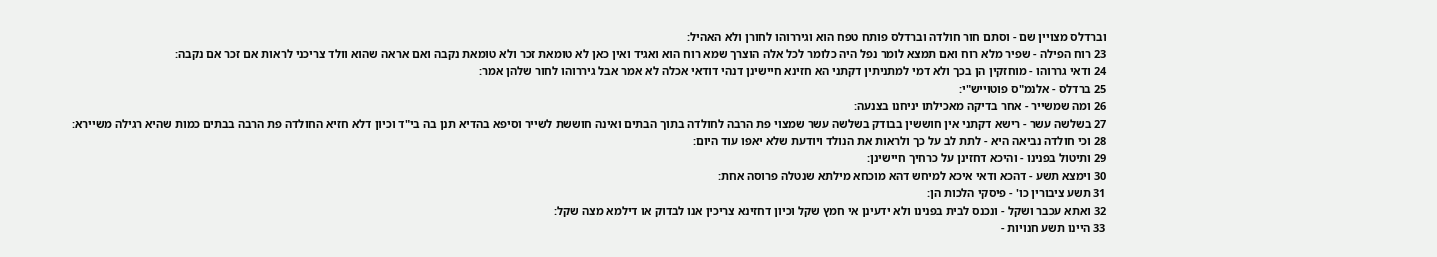וברדלס מצויין שם - וסתם חור חולדה וברדלס פותח טפח הוא וגיררוהו לחורן ולא האהיל:
23 רוח הפילה - שפיר מלא רוח ואם תמצא לומר נפל היה כלומר לכל אלה הוצרך שמא רוח הוא ואגיד ואין כאן לא טומאת זכר ולא טומאת נקבה ואם אראה שהוא וולד צריכני לראות אם זכר אם נקבה:
24 ודאי גררוהו - מוחזקין הן בכך ולא דמי למתניתין דקתני הא חזינא חיישינן דנהי דודאי אכלה לא אמר אבל גיררוהו לחור שלהן אמר:
25 ברדלס - אלנמ"ס פוטוייש"י:
26 ומה שמשייר - אחר בדיקה מאכילתו יניחנו בצנעה:
27 בשלשה עשר - רישא דקתני אין חוששין בבודק בשלשה עשר שמצוי פת הרבה לחולדה בתוך הבתים ואינה חוששת לשייר וסיפא בהדיא תנן בה בי"ד וכיון דלא חזיא החולדה פת הרבה בבתים כמות שהיא רגילה משיירא:
28 וכי חולדה נביאה היא - לתת לב על כך ולראות את הנולד ויודעת שלא יאפו עוד היום:
29 ותיטול בפנינו - והיכא דחזינן על כרחיך חיישינן:
30 וימצא תשע - דהכא ודאי איכא למיחש דהא מוכחא מילתא שנטלה פרוסה אחת:
31 תשע ציבורין כו' - פיסקי הלכות הן:
32 ואתא עכבר ושקל - ונכנס לבית בפנינו ולא ידעינן אי חמץ שקל וכיון דחזינא צריכין אנו לבדוק או דילמא מצה שקל:
33 היינו תשע חנויות -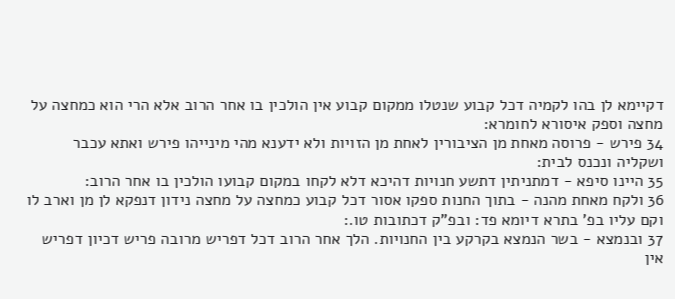דקיימא לן בהו לקמיה דכל קבוע שנטלו ממקום קבוע אין הולכין בו אחר הרוב אלא הרי הוא כמחצה על מחצה וספק איסורא לחומרא:
34 פירש - פרוסה מאחת מן הציבורין לאחת מן הזויות ולא ידענא מהי מינייהו פירש ואתא עכבר ושקליה ונכנס לבית:
35 היינו סיפא - דמתניתין דתשע חנויות דהיכא דלא לקחו במקום קבועו הולכין בו אחר הרוב:
36 ולקח מאחת מהנה - בתוך החנות ספקו אסור דכל קבוע כמחצה על מחצה נידון דנפקא לן מן וארב לו וקם עליו בפ' בתרא דיומא פד: ובפ"ק דכתובות טו.:
37 ובנמצא - בשר הנמצא בקרקע בין החנויות. הלך אחר הרוב דכל דפריש מרובה פריש דכיון דפריש אין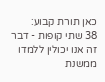כאן תורת קבוע:
38 שתי קופות - דבר זה אנו יכולין ללמדו ממשנת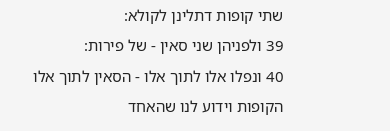שתי קופות דתלינן לקולא:
39 ולפניהן שני סאין - של פירות:
40 ונפלו אלו לתוך אלו - הסאין לתוך אלו הקופות וידוע לנו שהאחד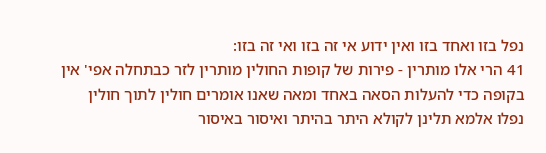נפל בזו ואחד בזו ואין ידוע אי זה בזו ואי זה בזו:
41 הרי אלו מותרין - פירות של קופות החולין מותרין לזר כבתחלה אפי' אין בקופה כדי להעלות הסאה באחד ומאה שאנו אומרים חולין לתוך חולין נפלו אלמא תלינן לקולא היתר בהיתר ואיסור באיסור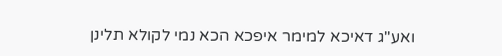ואע"ג דאיכא למימר איפכא הכא נמי לקולא תלינן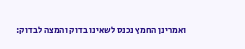ואמרינן החמץ נכנס לשאינו בדוק והמצה לבדוק: